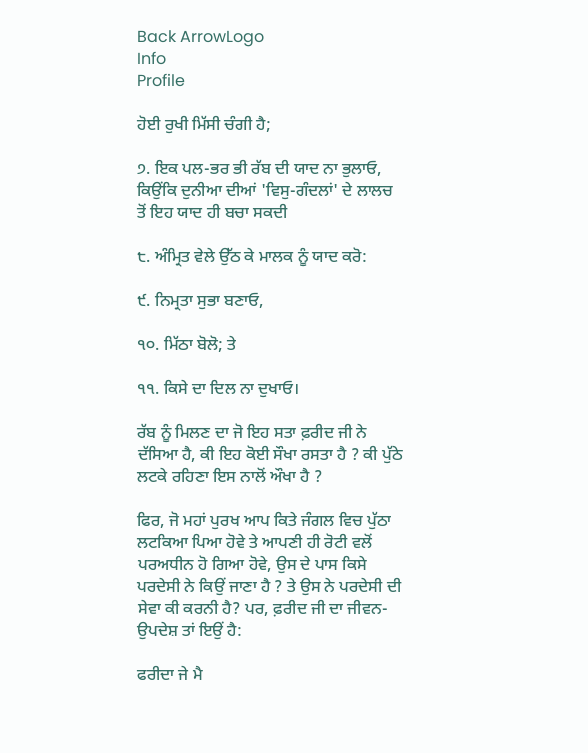Back ArrowLogo
Info
Profile

ਹੋਈ ਰੁਖੀ ਮਿੱਸੀ ਚੰਗੀ ਹੈ;

੭. ਇਕ ਪਲ-ਭਰ ਭੀ ਰੱਬ ਦੀ ਯਾਦ ਨਾ ਭੁਲਾਓ, ਕਿਉਂਕਿ ਦੁਨੀਆ ਦੀਆਂ 'ਵਿਸੁ-ਗੰਦਲਾਂ' ਦੇ ਲਾਲਚ ਤੋਂ ਇਹ ਯਾਦ ਹੀ ਬਚਾ ਸਕਦੀ

੮. ਅੰਮ੍ਰਿਤ ਵੇਲੇ ਉੱਠ ਕੇ ਮਾਲਕ ਨੂੰ ਯਾਦ ਕਰੋ:

੯. ਨਿਮ੍ਰਤਾ ਸੁਭਾ ਬਣਾਓ,

੧੦. ਮਿੱਠਾ ਬੋਲੋ; ਤੇ

੧੧. ਕਿਸੇ ਦਾ ਦਿਲ ਨਾ ਦੁਖਾਓ।

ਰੱਬ ਨੂੰ ਮਿਲਣ ਦਾ ਜੋ ਇਹ ਸਤਾ ਫ਼ਰੀਦ ਜੀ ਨੇ ਦੱਸਿਆ ਹੈ, ਕੀ ਇਹ ਕੋਈ ਸੌਖਾ ਰਸਤਾ ਹੈ ? ਕੀ ਪੁੱਠੇ ਲਟਕੇ ਰਹਿਣਾ ਇਸ ਨਾਲੋਂ ਔਖਾ ਹੈ ?

ਫਿਰ, ਜੋ ਮਹਾਂ ਪੁਰਖ ਆਪ ਕਿਤੇ ਜੰਗਲ ਵਿਚ ਪੁੱਠਾ ਲਟਕਿਆ ਪਿਆ ਹੋਵੇ ਤੇ ਆਪਣੀ ਹੀ ਰੋਟੀ ਵਲੋਂ ਪਰਅਧੀਨ ਹੋ ਗਿਆ ਹੋਵੇ, ਉਸ ਦੇ ਪਾਸ ਕਿਸੇ ਪਰਦੇਸੀ ਨੇ ਕਿਉਂ ਜਾਣਾ ਹੈ ? ਤੇ ਉਸ ਨੇ ਪਰਦੇਸੀ ਦੀ ਸੇਵਾ ਕੀ ਕਰਨੀ ਹੈ? ਪਰ, ਫ਼ਰੀਦ ਜੀ ਦਾ ਜੀਵਨ-ਉਪਦੇਸ਼ ਤਾਂ ਇਉਂ ਹੈ:

ਫਰੀਦਾ ਜੇ ਮੈ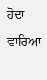ਹੋਦਾ ਵਾਰਿਆ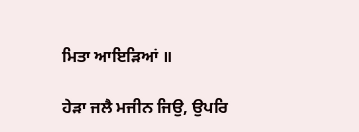ਮਿਤਾ ਆਇੜਿਆਂ ॥

ਹੇੜਾ ਜਲੈ ਮਜੀਨ ਜਿਉ, ਉਪਰਿ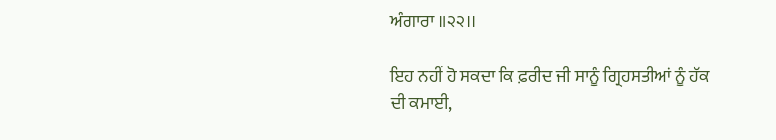ਅੰਗਾਰਾ ॥੨੨।।

ਇਹ ਨਹੀਂ ਹੋ ਸਕਦਾ ਕਿ ਫ਼ਰੀਦ ਜੀ ਸਾਨੂੰ ਗ੍ਰਿਹਸਤੀਆਂ ਨੂੰ ਹੱਕ ਦੀ ਕਮਾਈ,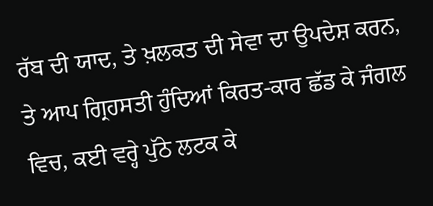ਰੱਬ ਦੀ ਯਾਦ, ਤੇ ਖ਼ਲਕਤ ਦੀ ਸੇਵਾ ਦਾ ਉਪਦੇਸ਼ ਕਰਨ, ਤੇ ਆਪ ਗ੍ਰਿਹਸਤੀ ਹੁੰਦਿਆਂ ਕਿਰਤ-ਕਾਰ ਛੱਡ ਕੇ ਜੰਗਲ ਵਿਚ, ਕਈ ਵਰ੍ਹੇ ਪੁੱਠੇ ਲਟਕ ਕੇ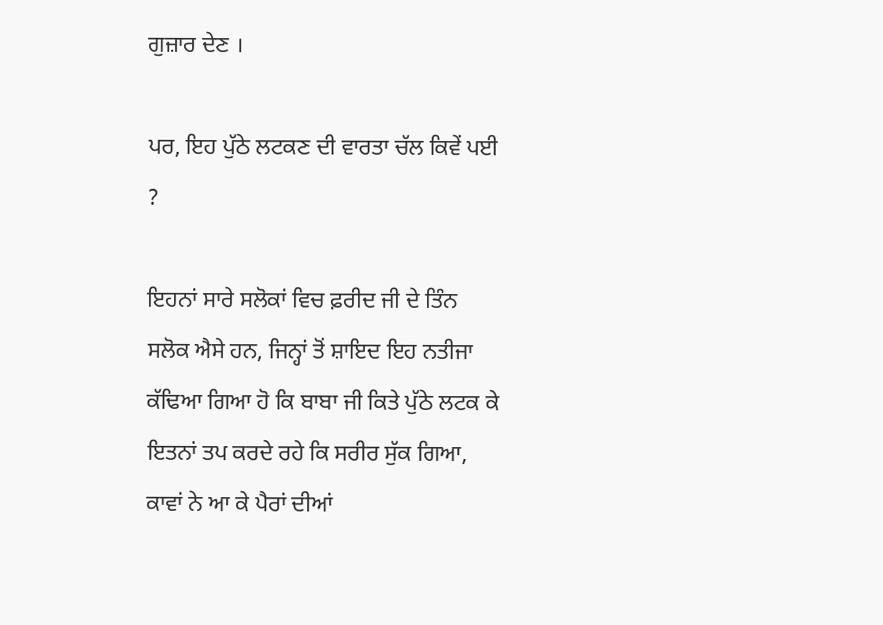ਗੁਜ਼ਾਰ ਦੇਣ ।

ਪਰ, ਇਹ ਪੁੱਠੇ ਲਟਕਣ ਦੀ ਵਾਰਤਾ ਚੱਲ ਕਿਵੇਂ ਪਈ ?

ਇਹਨਾਂ ਸਾਰੇ ਸਲੋਕਾਂ ਵਿਚ ਫ਼ਰੀਦ ਜੀ ਦੇ ਤਿੰਨ ਸਲੋਕ ਐਸੇ ਹਨ, ਜਿਨ੍ਹਾਂ ਤੋਂ ਸ਼ਾਇਦ ਇਹ ਨਤੀਜਾ ਕੱਢਿਆ ਗਿਆ ਹੋ ਕਿ ਬਾਬਾ ਜੀ ਕਿਤੇ ਪੁੱਠੇ ਲਟਕ ਕੇ ਇਤਨਾਂ ਤਪ ਕਰਦੇ ਰਹੇ ਕਿ ਸਰੀਰ ਸੁੱਕ ਗਿਆ, ਕਾਵਾਂ ਨੇ ਆ ਕੇ ਪੈਰਾਂ ਦੀਆਂ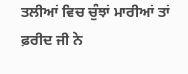ਤਲੀਆਂ ਵਿਚ ਚੁੰਝਾਂ ਮਾਰੀਆਂ ਤਾਂ ਫ਼ਰੀਦ ਜੀ ਨੇ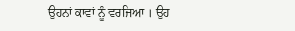ਉਹਨਾਂ ਕਾਵਾਂ ਨੂੰ ਵਰਜਿਆ । ਉਹ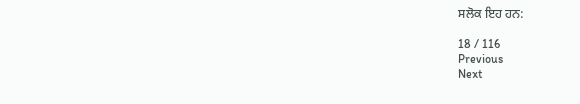ਸਲੋਕ ਇਹ ਹਨ:

18 / 116
Previous
Next